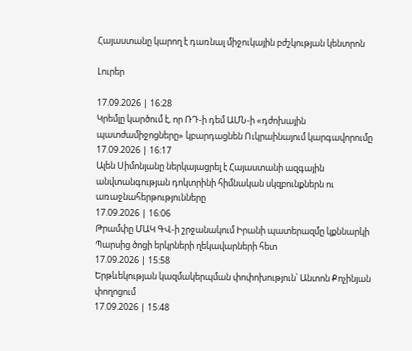Հայաստանը կարող է դառնալ միջուկային բժշկության կենտրոն

Լուրեր

17.09.2026 | 16:28
Կրեմլը կարծում է, որ ՌԴ-ի դեմ ԱՄՆ-ի «դժոխային պատժամիջոցները» կբարդացնեն Ուկրաինայում կարգավորումը
17.09.2026 | 16:17
Ալեն Սիմոնյանը ներկայացրել է Հայաստանի ազգային անվտանգության դոկտրինի հիմնական սկզբունքներն ու առաջնահերթությունները
17.09.2026 | 16:06
Թրամփը ՄԱԿ ԳՎ-ի շրջանակում Իրանի պատերազմը կքննարկի Պարսից ծոցի երկրների ղեկավարների հետ
17.09.2026 | 15:58
Երթևեկության կազմակերպման փոփոխություն՝ Անտոն Քոչինյան փողոցում
17.09.2026 | 15:48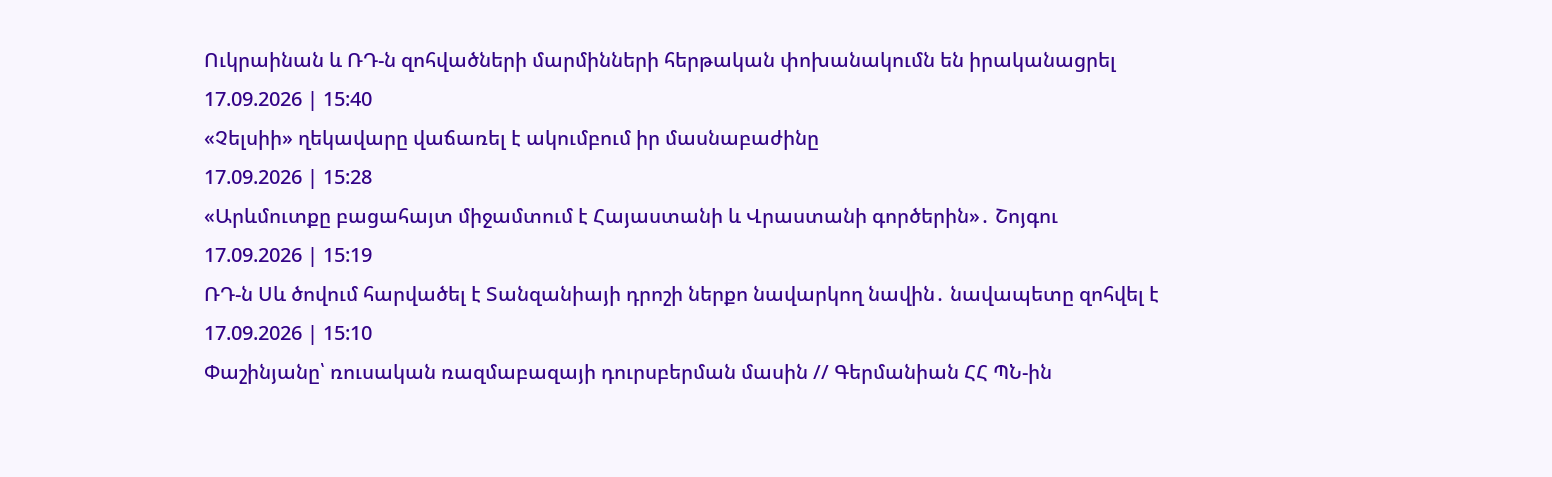Ուկրաինան և ՌԴ-ն զոհվածների մարմինների հերթական փոխանակումն են իրականացրել
17.09.2026 | 15:40
«Չելսիի» ղեկավարը վաճառել է ակումբում իր մասնաբաժինը
17.09.2026 | 15:28
«Արևմուտքը բացահայտ միջամտում է Հայաստանի և Վրաստանի գործերին»․ Շոյգու
17.09.2026 | 15:19
ՌԴ-ն Սև ծովում հարվածել է Տանզանիայի դրոշի ներքո նավարկող նավին․ նավապետը զոհվել է
17.09.2026 | 15:10
Փաշինյանը՝ ռուսական ռազմաբազայի դուրսբերման մասին // Գերմանիան ՀՀ ՊՆ-ին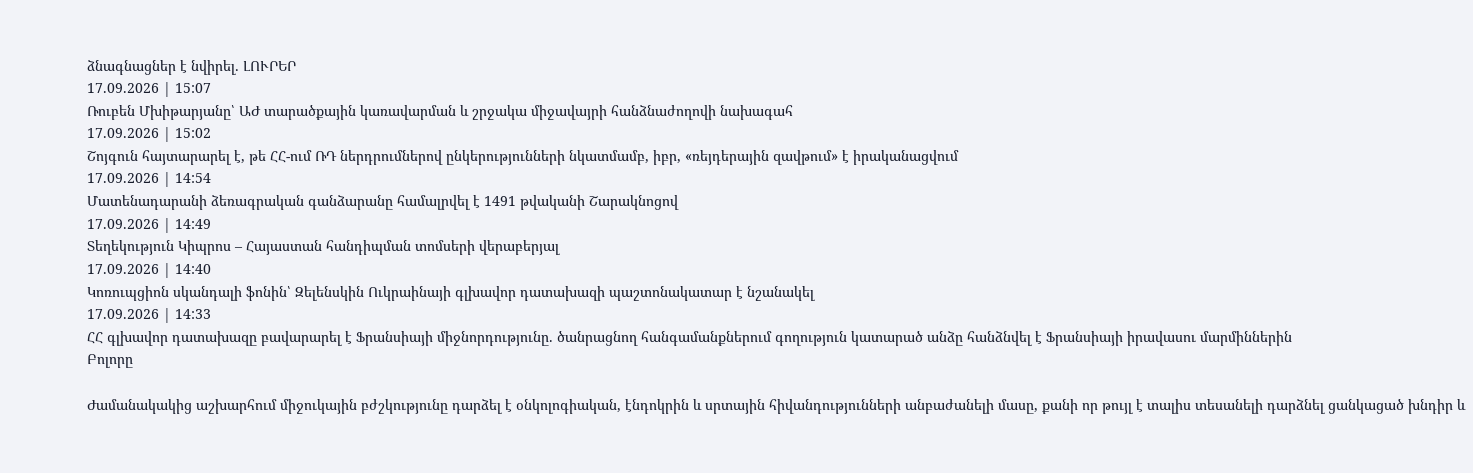ձնագնացներ է նվիրել․ ԼՈՒՐԵՐ
17.09.2026 | 15:07
Ռուբեն Մխիթարյանը՝ ԱԺ տարածքային կառավարման և շրջակա միջավայրի հանձնաժողովի նախագահ
17.09.2026 | 15:02
Շոյգուն հայտարարել է, թե ՀՀ-ում ՌԴ ներդրումներով ընկերությունների նկատմամբ, իբր, «ռեյդերային զավթում» է իրականացվում
17.09.2026 | 14:54
Մատենադարանի ձեռագրական գանձարանը համալրվել է 1491 թվականի Շարակնոցով
17.09.2026 | 14:49
Տեղեկություն Կիպրոս – Հայաստան հանդիպման տոմսերի վերաբերյալ
17.09.2026 | 14:40
Կոռուպցիոն սկանդալի ֆոնին՝ Զելենսկին Ուկրաինայի գլխավոր դատախազի պաշտոնակատար է նշանակել
17.09.2026 | 14:33
ՀՀ գլխավոր դատախազը բավարարել է Ֆրանսիայի միջնորդությունը. ծանրացնող հանգամանքներում գողություն կատարած անձը հանձնվել է Ֆրանսիայի իրավասու մարմիններին
Բոլորը

Ժամանակակից աշխարհում միջուկային բժշկությունը դարձել է օնկոլոգիական, էնդոկրին և սրտային հիվանդությունների անբաժանելի մասը, քանի որ թույլ է տալիս տեսանելի դարձնել ցանկացած խնդիր և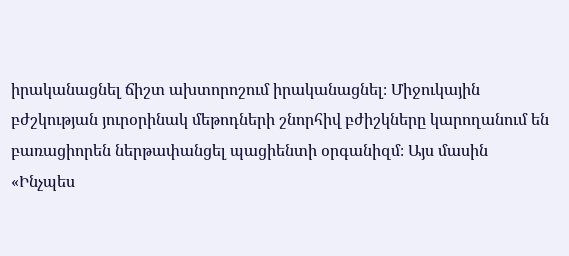իրականացնել ճիշտ ախտորոշում իրականացնել։ Միջուկային բժշկության յուրօրինակ մեթոդների շնորհիվ բժիշկները կարողանում են բառացիորեն ներթափանցել պացիենտի օրգանիզմ։ Այս մասին «Ինչպես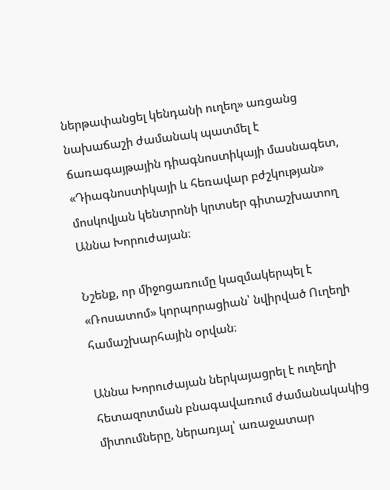ներթափանցել կենդանի ուղեղ» առցանց նախաճաշի ժամանակ պատմել է ճառագայթային դիագնոստիկայի մասնագետ, «Դիագնոստիկայի և հեռավար բժշկության» մոսկովյան կենտրոնի կրտսեր գիտաշխատող Աննա Խորուժայան։

Նշենք, որ միջոցառումը կազմակերպել է «Ռոսատոմ» կորպորացիան՝ նվիրված Ուղեղի համաշխարհային օրվան։

Աննա Խորուժայան ներկայացրել է ուղեղի հետազոտման բնագավառում ժամանակակից միտումները, ներառյալ՝ առաջատար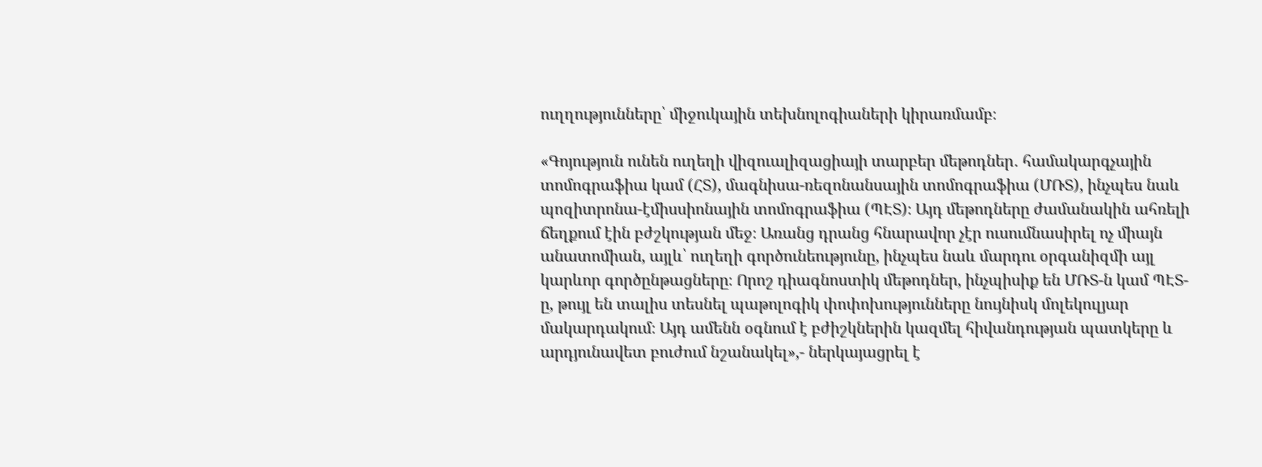ուղղությունները՝ միջուկային տեխնոլոգիաների կիրառմամբ։

«Գոյություն ունեն ուղեղի վիզուալիզացիայի տարբեր մեթոդներ․ համակարգչային տոմոգրաֆիա կամ (ՀՏ), մագնիսա-ռեզոնանսային տոմոգրաֆիա (ՄՌՏ), ինչպես նաև պոզիտրոնա-էմիսսիոնային տոմոգրաֆիա (ՊԷՏ)։ Այդ մեթոդները ժամանակին ահռելի ճեղքում էին բժշկության մեջ։ Առանց դրանց հնարավոր չէր ուսումնասիրել ոչ միայն անատոմիան, այլև՝ ուղեղի գործունեությունը, ինչպես նաև մարդու օրգանիզմի այլ կարևոր գործընթացները։ Որոշ դիագնոստիկ մեթոդներ, ինչպիսիք են ՄՌՏ-ն կամ ՊԷՏ-ը, թույլ են տալիս տեսնել պաթոլոգիկ փոփոխությունները նույնիսկ մոլեկուլյար մակարդակում։ Այդ ամենն օգնում է բժիշկներին կազմել հիվանդության պատկերը և արդյունավետ բուժում նշանակել»,- ներկայացրել է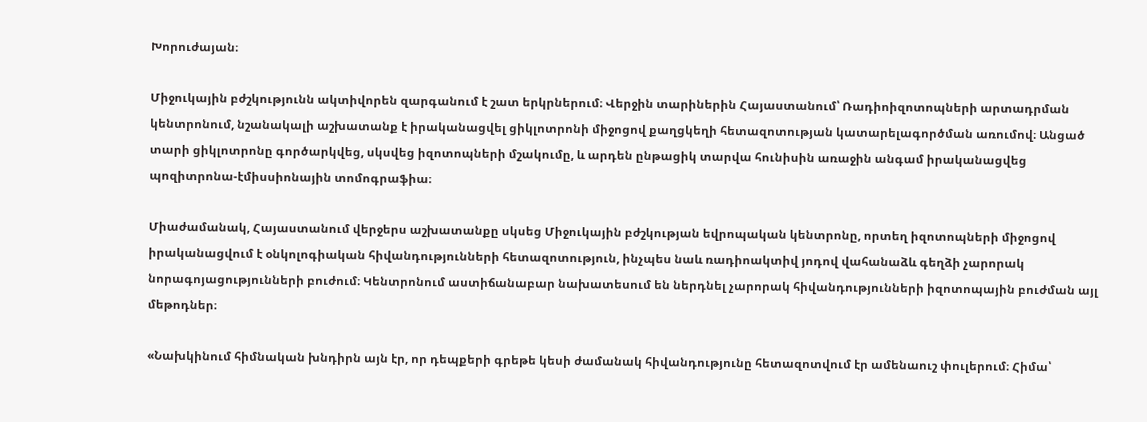Խորուժայան։

Միջուկային բժշկությունն ակտիվորեն զարգանում է շատ երկրներում։ Վերջին տարիներին Հայաստանում՝ Ռադիոիզոտոպների արտադրման կենտրոնում, նշանակալի աշխատանք է իրականացվել ցիկլոտրոնի միջոցով քաղցկեղի հետազոտության կատարելագործման առումով։ Անցած տարի ցիկլոտրոնը գործարկվեց, սկսվեց իզոտոպների մշակումը, և արդեն ընթացիկ տարվա հունիսին առաջին անգամ իրականացվեց պոզիտրոնա-էմիսսիոնային տոմոգրաֆիա։

Միաժամանակ, Հայաստանում վերջերս աշխատանքը սկսեց Միջուկային բժշկության եվրոպական կենտրոնը, որտեղ իզոտոպների միջոցով իրականացվում է օնկոլոգիական հիվանդությունների հետազոտություն, ինչպես նաև ռադիոակտիվ յոդով վահանաձև գեղձի չարորակ նորագոյացությունների բուժում։ Կենտրոնում աստիճանաբար նախատեսում են ներդնել չարորակ հիվանդությունների իզոտոպային բուժման այլ մեթոդներ։

«Նախկինում հիմնական խնդիրն այն էր, որ դեպքերի գրեթե կեսի ժամանակ հիվանդությունը հետազոտվում էր ամենաուշ փուլերում։ Հիմա՝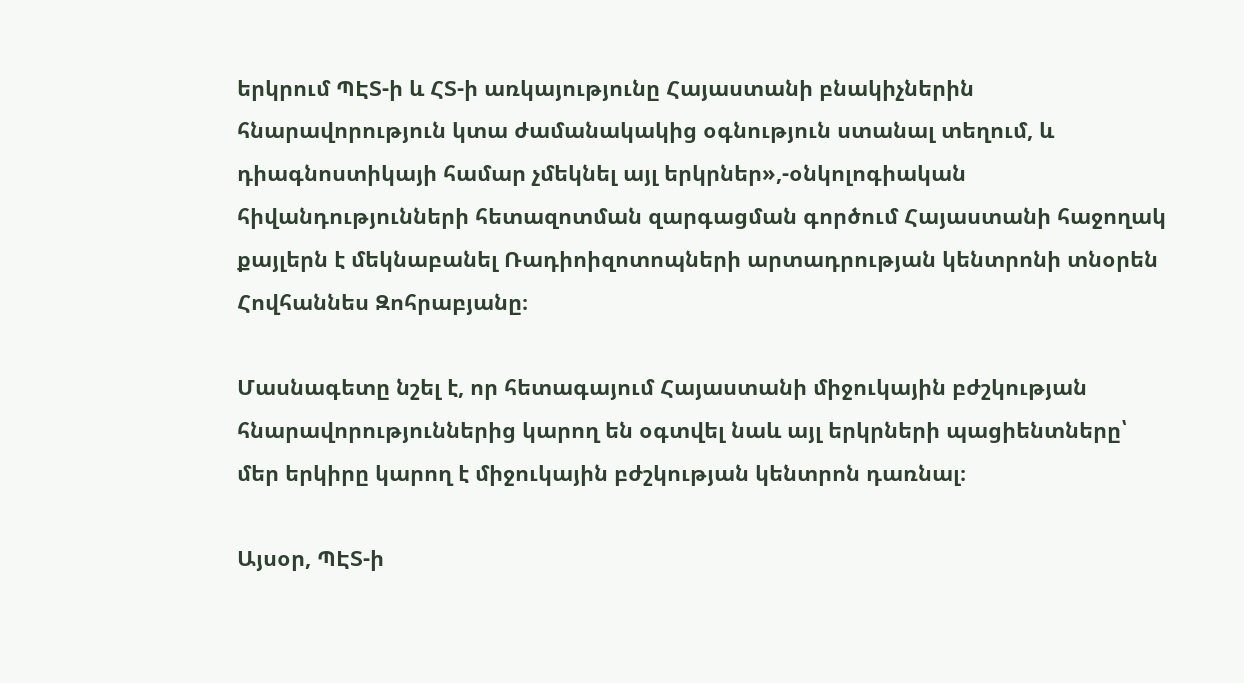երկրում ՊԷՏ-ի և ՀՏ-ի առկայությունը Հայաստանի բնակիչներին հնարավորություն կտա ժամանակակից օգնություն ստանալ տեղում, և դիագնոստիկայի համար չմեկնել այլ երկրներ»,-օնկոլոգիական հիվանդությունների հետազոտման զարգացման գործում Հայաստանի հաջողակ քայլերն է մեկնաբանել Ռադիոիզոտոպների արտադրության կենտրոնի տնօրեն Հովհաննես Զոհրաբյանը։

Մասնագետը նշել է, որ հետագայում Հայաստանի միջուկային բժշկության հնարավորություններից կարող են օգտվել նաև այլ երկրների պացիենտները՝ մեր երկիրը կարող է միջուկային բժշկության կենտրոն դառնալ։

Այսօր, ՊԷՏ-ի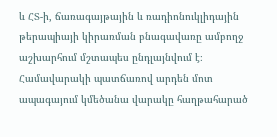և ՀՏ-ի, ճառագայթային և ռադիոնուկլիդային թերապիայի կիրառման բնագավառը ամբողջ աշխարհում մշտապես ընդլայնվում է։ Համավարակի պատճառով արդեն մոտ ապագայում կմեծանա վարակը հաղթահարած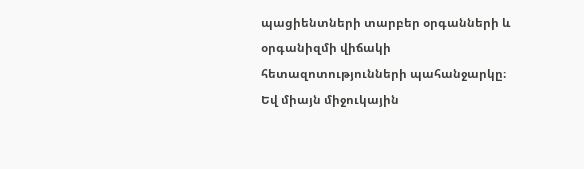պացիենտների տարբեր օրգանների և օրգանիզմի վիճակի հետազոտությունների պահանջարկը։ Եվ միայն միջուկային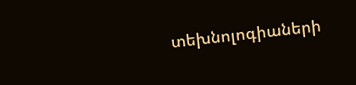տեխնոլոգիաների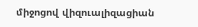միջոցով վիզուալիզացիան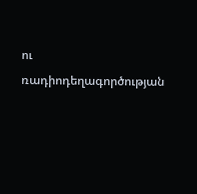ու ռադիոդեղագործության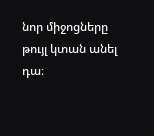նոր միջոցները թույլ կտան անել դա։